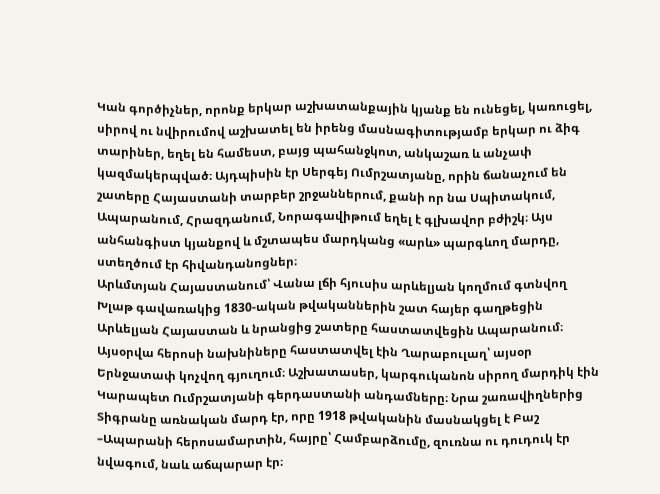Կան գործիչներ, որոնք երկար աշխատանքային կյանք են ունեցել, կառուցել, սիրով ու նվիրումով աշխատել են իրենց մասնագիտությամբ երկար ու ձիգ տարիներ, եղել են համեստ, բայց պահանջկոտ, անկաշառ և անչափ կազմակերպված։ Այդպիսին էր Սերգեյ Ումրշատյանը, որին ճանաչում են շատերը Հայաստանի տարբեր շրջաններում, քանի որ նա Սպիտակում, Ապարանում, Հրազդանում, Նորագավիթում եղել է գլխավոր բժիշկ։ Այս անհանգիստ կյանքով և մշտապես մարդկանց «արև» պարգևող մարդը, ստեղծում էր հիվանդանոցներ։
Արևմտյան Հայաստանում՝ Վանա լճի հյուսիս արևելյան կողմում գտնվող Խլաթ գավառակից 1830-ական թվականներին շատ հայեր գաղթեցին Արևելյան Հայաստան և նրանցից շատերը հաստատվեցին Ապարանում։ Այսօրվա հերոսի նախնիները հաստատվել էին Ղարաբուլաղ՝ այսօր Երնջատափ կոչվող գյուղում։ Աշխատասեր, կարգուկանոն սիրող մարդիկ էին Կարապետ Ումրշատյանի գերդաստանի անդամները։ Նրա շառավիղներից Տիգրանը առնական մարդ էր, որը 1918 թվականին մասնակցել է Բաշ –Ապարանի հերոսամարտին, հայրը՝ Համբարձումը, զուռնա ու դուդուկ էր նվագում, նաև աճպարար էր։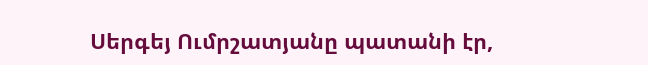Սերգեյ Ումրշատյանը պատանի էր,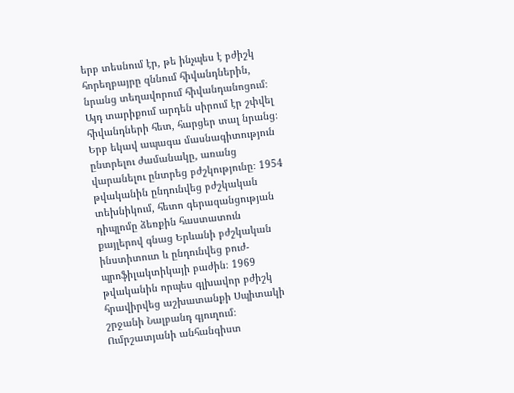երբ տեսնում էր, թե ինչպես է բժիշկ հորեղբայրը զննում հիվանդներին, նրանց տեղավորում հիվանդանոցում։ Այդ տարիքում արդեն սիրում էր շփվել հիվանդների հետ, հարցեր տալ նրանց։ Երբ եկավ ապագա մասնագիտություն ընտրելու ժամանակը, առանց վարանելու ընտրեց բժշկությունը։ 1954 թվականին ընդունվեց բժշկական տեխնիկում, հետո գերազանցության դիպլոմը ձեռքին հաստատուն քայլերով գնաց Երևանի բժշկական ինստիտուտ և ընդունվեց բուժ-պրոֆիլակտիկայի բաժին։ 1969 թվականին որպես գլխավոր բժիշկ հրավիրվեց աշխատանքի Սպիտակի շրջանի Նալբանդ գյուղում։
Ումրշատյանի անհանգիստ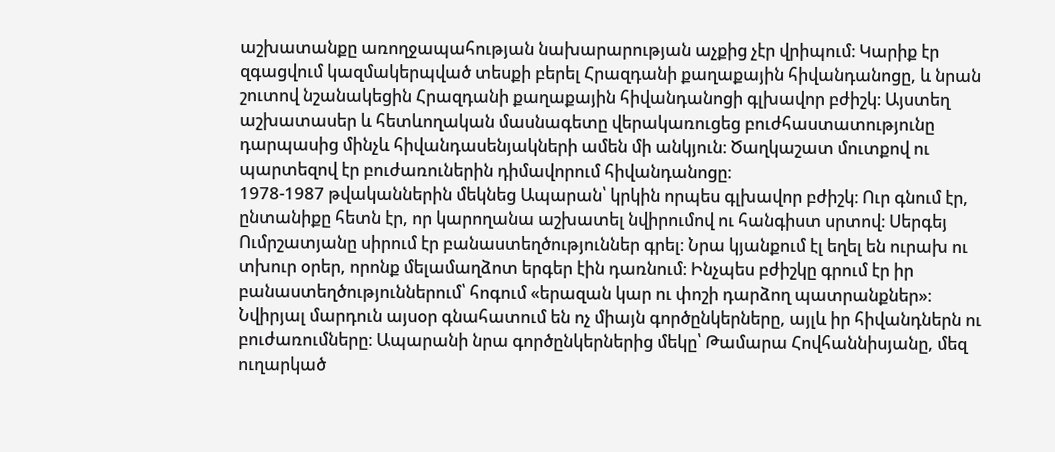աշխատանքը առողջապահության նախարարության աչքից չէր վրիպում։ Կարիք էր զգացվում կազմակերպված տեսքի բերել Հրազդանի քաղաքային հիվանդանոցը, և նրան շուտով նշանակեցին Հրազդանի քաղաքային հիվանդանոցի գլխավոր բժիշկ։ Այստեղ աշխատասեր և հետևողական մասնագետը վերակառուցեց բուժհաստատությունը դարպասից մինչև հիվանդասենյակների ամեն մի անկյուն։ Ծաղկաշատ մուտքով ու պարտեզով էր բուժառուներին դիմավորում հիվանդանոցը։
1978-1987 թվականներին մեկնեց Ապարան՝ կրկին որպես գլխավոր բժիշկ։ Ուր գնում էր, ընտանիքը հետն էր, որ կարողանա աշխատել նվիրումով ու հանգիստ սրտով։ Սերգեյ Ումրշատյանը սիրում էր բանաստեղծություններ գրել։ Նրա կյանքում էլ եղել են ուրախ ու տխուր օրեր, որոնք մելամաղձոտ երգեր էին դառնում։ Ինչպես բժիշկը գրում էր իր բանաստեղծություններում՝ հոգում «երազան կար ու փոշի դարձող պատրանքներ»։
Նվիրյալ մարդուն այսօր գնահատում են ոչ միայն գործընկերները, այլև իր հիվանդներն ու բուժառումները։ Ապարանի նրա գործընկերներից մեկը՝ Թամարա Հովհաննիսյանը, մեզ ուղարկած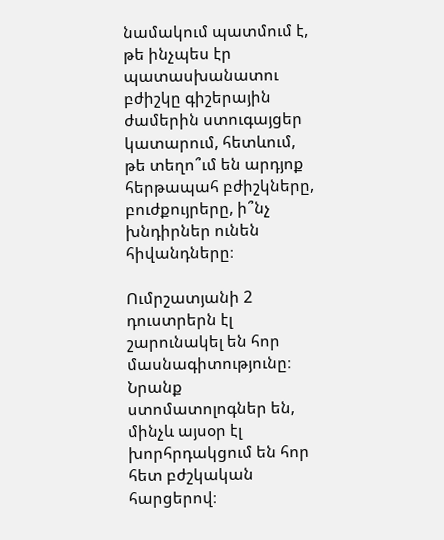նամակում պատմում է, թե ինչպես էր պատասխանատու բժիշկը գիշերային ժամերին ստուգայցեր կատարում, հետևում, թե տեղո՞ւմ են արդյոք հերթապահ բժիշկները, բուժքույրերը, ի՞նչ խնդիրներ ունեն հիվանդները։

Ումրշատյանի 2 դուստրերն էլ շարունակել են հոր մասնագիտությունը։ Նրանք ստոմատոլոգներ են, մինչև այսօր էլ խորհրդակցում են հոր հետ բժշկական հարցերով։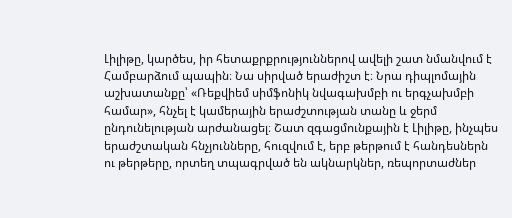Լիլիթը, կարծես, իր հետաքրքրություններով ավելի շատ նմանվում է Համբարձում պապին։ Նա սիրված երաժիշտ է։ Նրա դիպլոմային աշխատանքը՝ «Ռեքվիեմ սիմֆոնիկ նվագախմբի ու երգչախմբի համար», հնչել է կամերային երաժշտության տանը և ջերմ ընդունելության արժանացել։ Շատ զգացմունքային է Լիլիթը, ինչպես երաժշտական հնչյունները, հուզվում է, երբ թերթում է հանդեսներն ու թերթերը, որտեղ տպագրված են ակնարկներ, ռեպորտաժներ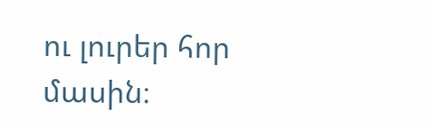ու լուրեր հոր մասին։